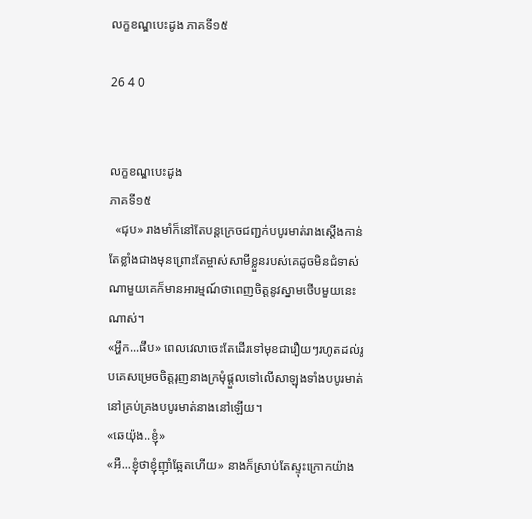លក្ខខណ្ឌបេះដូង ភាគទី១៥

26 4 0


លក្ខខណ្ឌបេះដូង
ភាគទី១៥
  «ជុប» រាងមាំក៏នៅតែបន្តក្រេចជញ្ជក់បបូរមាត់រាងស្តើងកាន់តែខ្លាំងជាងមុនព្រោះតែម្ចាស់សាមីខ្លួនរបស់គេដូចមិនជំទាស់ ណាមួយគេក៏មានអារម្មណ៍ថាពេញចិត្តនូវស្នាមថើបមួយនេះណាស់។
«អ្ហឹក...ផឹប» ពេលវេលាចេះតែដើរទៅមុខជារឿយៗរហូតដល់រូបគេសម្រេចចិត្តរុញនាងក្រមុំផ្តួលទៅលើសាឡុងទាំងបបូរមាត់នៅគ្រប់គ្រងបបូរមាត់នាងនៅឡើយ។
«ឆេយ៉ុង..ខ្ញុំ»
«អឺ...ខ្ញុំថាខ្ញុំញ៉ាំឆ្អែតហើយ» នាងក៏ស្រាប់តែស្ទុះក្រោកយ៉ាង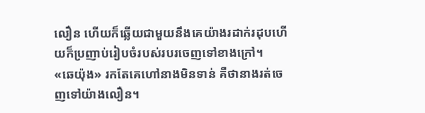លឿន ហើយក៏ឆ្លើយជាមួយនឹងគេយ៉ាងរដាក់រដុបហើយក៏ប្រញាប់រៀបចំរបស់របរចេញទៅខាងក្រៅ។
«ឆេយ៉ុង» រកតែគេហៅនាងមិនទាន់ គឺថានាងរត់ចេញទៅយ៉ាងលឿន។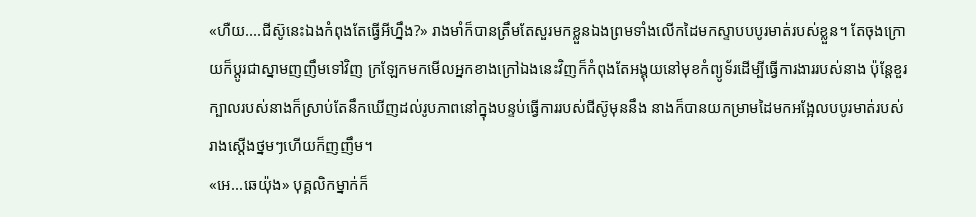«ហឺយ....ជីស៊ូនេះឯងកំពុងតែធ្វើអីហ្នឹង?» រាងមាំក៏បានត្រឹមតែសួរមកខ្លួនឯងព្រមទាំងលើកដៃមកស្ទាបបបូរមាត់របស់ខ្លួន។ តែចុងក្រោយក៏ប្តូរជាស្នាមញញឹមទៅវិញ ក្រឡែកមកមើលអ្នកខាងក្រៅឯងនេះវិញក៏កំពុងតែអង្គុយនៅមុខកំព្យូទ័រដើម្បីធ្វើការងាររបស់នាង ប៉ុន្តែខួរក្បាលរបស់នាងក៏ស្រាប់តែនឹកឃើញដល់រូបភាពនៅក្នុងបន្ទប់ធ្វើការរបស់ជីស៊ូមុននឹង នាងក៏បានយកម្រាមដៃមកអង្អែលបបូរមាត់របស់រាងស្តើងថ្នមៗហើយក៏ញញឹម។
«អេ...ឆេយ៉ុង» បុគ្គលិកម្នាក់ក៏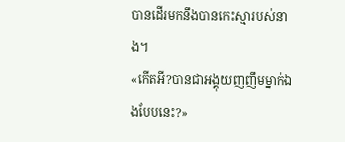បានដើរមកនឹងបានកេះស្មារបស់នាង។
«កើតអី?បានជាអង្គុយញញឹមម្នាក់ឯងបែបនេះ?»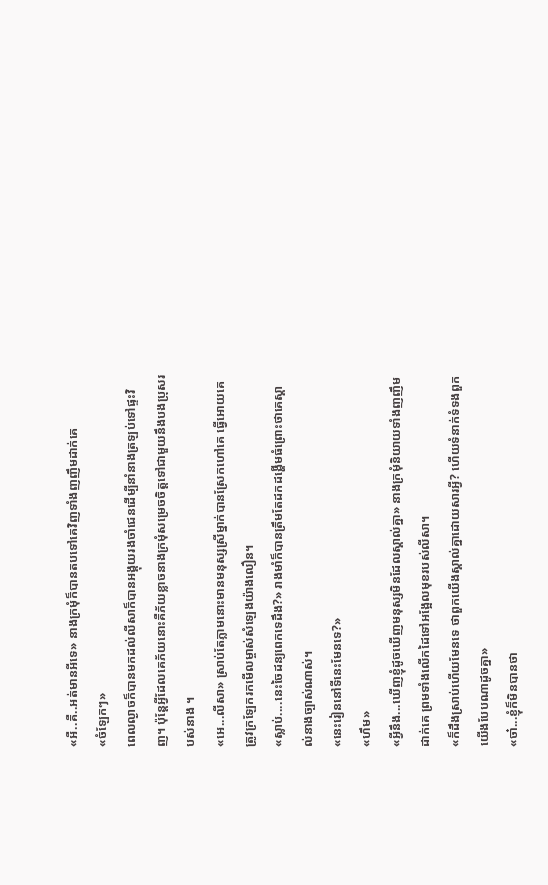«អឺ..គឺ..អត់មានអីទេ» នាងក្រមុំក៏បានតបទៅគេវិញទាំងញញឹមដាក់គេ
«ចំឡែកៗ»
ពេលល្ងាចក៏បានមកដល់លីសាក៏បានអង្គុយរងចាំជេនដើម្បីនាំនាងត្រឡប់ទៅផ្ទះវិញ។ ប៉ុន្តែអ្វីដែលគេភ័យនោះគឺភ័យខ្លាចនាងក្រមុំសម្រេចចិត្តទៅជាមួយនឹងបងប្រុសរបស់នាង ។
«អេ...លីសា» ស្រាប់តែភ្លាមនោះមានមនុស្សស្រីម្នាក់បានស្រែកហៅគេ ធ្វើអោយគេត្រូវក្រឡែករកមើលម្ចាស់សំឡេងយ៉ាងលឿន។
«ស្លាប់....នេះចៃដន្យពេកទេដឹង?» រាងមាំក៏បានត្រឹមតែដកដង្ហើមធំព្រោះថាគេស្គាល់នាងច្បាស់ណាស់។
«នេះរៀននៅទីនេះមែនទេ?»
«ហឹម»
«អ្វីនឹង...ឃើញខ្ញុំដូចឃើញមនុស្សមិនដែលស្គាល់គ្នា» នាងក្រមុំនិយាយទាំងញញឹមដាក់គេ ព្រមទាំងលើកដៃទៅអង្អែលមុខរបស់លីសា។
«ក៏ដឹងស្រាប់ហើយមែនទេ ថាពួកយើងស្គាល់គ្នាដោយសារអ្វី? ហើយទំនាក់ទំទងពួកយើងបែបណាដូចគ្នា»
«ចា៎...ខ្ញុំក៏មិនបានថា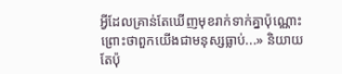អ្វីដែលគ្រាន់តែឃើញមុខរាក់ទាក់គ្នាប៉ុណ្ណោះ ព្រោះថាពួកយើងជាមនុស្សធ្លាប់...» និយាយតែប៉ុ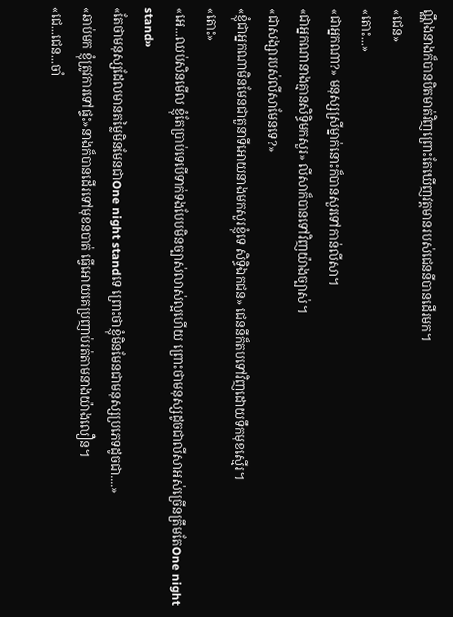ណ្ណឹងនាងក៏បានបិតមាត់វិញព្រោះតែឃើញវត្តមានរបស់ជេននីបានដើរមក។
«ជេន»
«តោះ...»
«ជាអ្នកណា?» មនុស្សស្រីម្នាក់នោះក៏បានសួរទៅកាន់លីសា។
«ជាអ្នកណានាងគ្មានសិទ្ធិមកសួរ» លីសាក៏បានទៅវិញយ៉ាងច្បាស់។
«ជាសង្សារបស់លីសាមែនទេ?»
«ខ្ញុំជាអ្នកណាមិនមែនជាតួនាទីអោយនាងមកសួរខ្ញុំទេ សិទ្ធិឯកជន» ជេននីក៏តបទៅវិញដោយទឹកមុខស្មើរ។
«តោះ»
«អេ...ឈប់សិនមើល ខ្ញុំតែប្រាប់ទេបើទាក់ទងបែបមិនច្បាស់លាស់ល្អហើយ ព្រោះថាមនុស្សដូចជាលីសាអស់ច្រើនត្រឹមតែOne night stand»
«តែថាមនុស្សដែលមានតម្លៃមិនមែនជាOne night standទេ ព្រោះថាខ្ញុំមិនមែនជាមនុស្សប្រភេទដូចជា....»
«ឆាប់មក ខ្ញុំត្រូវការទៅផ្ទះ»នាងក៏បានដើរទៅមុខនបាត់ ធ្វើអោយគេប្រញាប់រត់តាមនាងយ៉ាងលឿន។
«ជេ...ជេន...ចាំ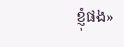ខ្ញុំផង»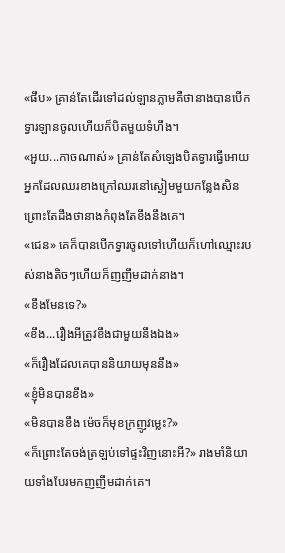«ផឹប» គ្រាន់តែដើរទៅដល់ឡានភ្លាមគឺថានាងបានបើកទ្វារឡានចូលហើយក៏បិតមួយទំហឹង។
«អួយ...កាចណាស់» គ្រាន់តែសំឡេងបិតទ្វារធ្វើអោយអ្នកដែលឈរខាងក្រៅឈរនៅស្ងៀមមួយកន្លែងសិនព្រោះតែដឹងថានាងកំពុងតែខឹងនឹងគេ។
«ជេន» គេក៏បានបើកទ្វារចូលទៅហើយក៏ហៅឈ្មោះរបស់នាងតិចៗហើយក៏ញញឹមដាក់នាង។
«ខឹងមែនទេ?»
«ខឹង...រឿងអីត្រូវខឹងជាមួយនឹងឯង»
«ក៏រឿងដែលគេបាននិយាយមុននឹង»
«ខ្ញុំមិនបានខឹង»
«មិនបានខឹង ម៉េចក៏មុខក្រញូវម្លេះ?»
«ក៏ព្រោះតែចង់ត្រឡប់ទៅផ្ទះវិញនោះអី?» រាងមាំនិយាយទាំងបែរមកញញឹមដាក់គេ។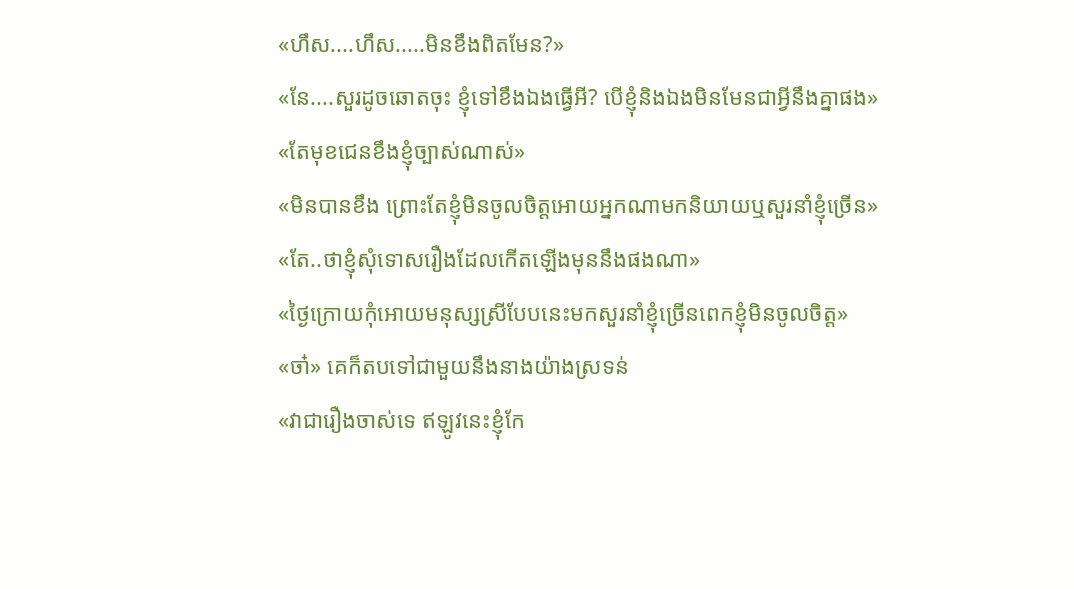«ហឹស....ហឹស.....មិនខឹងពិតមែន?»
«នែ....សួរដូចឆោតចុះ ខ្ញុំទៅខឹងឯងធ្វើអី? បើខ្ញុំនិងឯងមិនមែនជាអ្វីនឹងគ្នាផង»
«តែមុខជេនខឹងខ្ញុំច្បាស់ណាស់»
«មិនបានខឹង ព្រោះតែខ្ញុំមិនចូលចិត្តអោយអ្នកណាមកនិយាយឬសួរនាំខ្ញុំច្រើន»
«តែ..ថាខ្ញុំសុំទោសរឿងដែលកើតឡើងមុននឹងផងណា»
«ថ្ងៃក្រោយកុំអោយមនុស្សស្រីបែបនេះមកសួរនាំខ្ញុំច្រើនពេកខ្ញុំមិនចូលចិត្ត»
«ចា៎» គេក៏តបទៅជាមួយនឹងនាងយ៉ាងស្រទន់
«វាជារឿងចាស់ទេ ឥឡូវនេះខ្ញុំកែ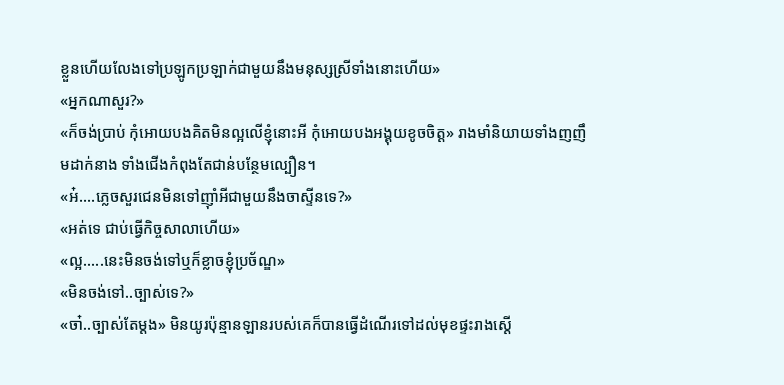ខ្លួនហើយលែងទៅប្រឡូកប្រឡាក់ជាមួយនឹងមនុស្សស្រីទាំងនោះហើយ»
«អ្នកណាសួរ?»
«ក៏ចង់ប្រាប់ កុំអោយបងគិតមិនល្អលើខ្ញុំនោះអី កុំអោយបងអង្គុយខូចចិត្ត» រាងមាំនិយាយទាំងញញឹមដាក់នាង ទាំងជើងកំពុងតែជាន់បន្ថែមល្បឿន។
«អ៎....ភ្លេចសួរជេនមិនទៅញ៉ាំអីជាមួយនឹងចាស្ទីនទេ?»
«អត់ទេ ជាប់ធ្វើកិច្ចសាលាហើយ»
«ល្អ.....នេះមិនចង់ទៅឬក៏ខ្លាចខ្ញុំប្រច័ណ្ឌ»
«មិនចង់ទៅ..ច្បាស់ទេ?»
«ចា៎..ច្បាស់តែម្តង» មិនយូរប៉ុន្មានឡានរបស់គេក៏បានធ្វើដំណើរទៅដល់មុខផ្ទះរាងស្តើ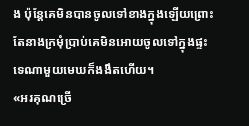ង ប៉ុន្តែគេមិនបានចូលទៅខាងក្នុងឡើយព្រោះតែនាងក្រមុំប្រាប់គេមិនអោយចូលទៅក្នុងផ្ទះទេណាមួយមេឃក៏ងងឹតហើយ។
«អរគុណច្រើ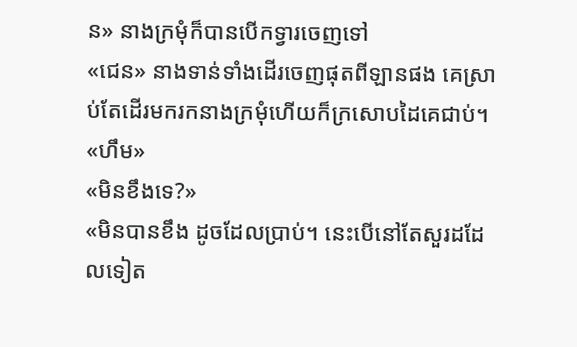ន» នាងក្រមុំក៏បានបើកទ្វារចេញទៅ
«ជេន» នាងទាន់ទាំងដើរចេញផុតពីឡានផង គេស្រាប់តែដើរមករកនាងក្រមុំហើយក៏ក្រសោបដៃគេជាប់។
«ហឹម»
«មិនខឹងទេ?»
«មិនបានខឹង ដូចដែលប្រាប់។ នេះបើនៅតែសួរដដែលទៀត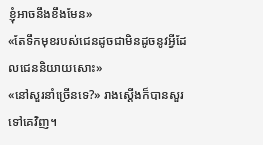ខ្ញុំអាចនឹងខឹងមែន»
«តែទឹកមុខរបស់ជេនដូចជាមិនដូចនូវអ្វីដែលជេននិយាយសោះ»
«នៅសួរនាំច្រើនទេ?» រាងស្តើងក៏បានសួរទៅគេវិញ។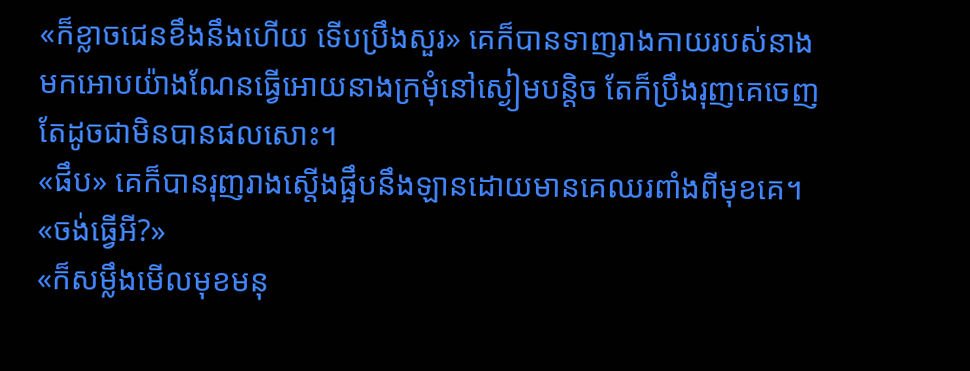«ក៏ខ្លាចជេនខឹងនឹងហើយ ទើបប្រឹងសួរ» គេក៏បានទាញរាងកាយរបស់នាងមកអោបយ៉ាងណែនធ្វើអោយនាងក្រមុំនៅស្ងៀមបន្តិច តែក៏ប្រឹងរុញគេចេញតែដូចជាមិនបានផលសោះ។
«ផឹប» គេក៏បានរុញរាងស្តើងផ្អឹបនឹងឡានដោយមានគេឈរពាំងពីមុខគេ។
«ចង់ធ្វើអី?»
«ក៏សម្លឹងមើលមុខមនុ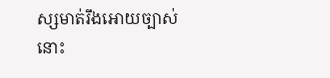ស្សមាត់រឹងអោយច្បាស់នោះ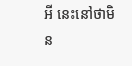អី នេះនៅថាមិន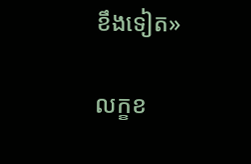ខឹងទៀត»

លក្ខខ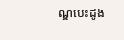ណ្ឌបេះដូង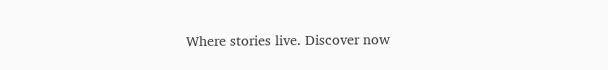Where stories live. Discover now